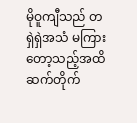မိုဝူကျီသည် တရှဲရှဲအသံ မကြားတော့သည့်အထိ ဆက်တိုက်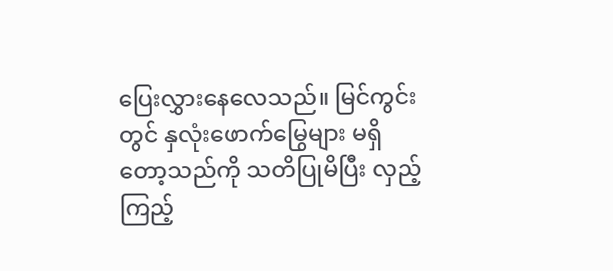ပြေးလွှားနေလေသည်။ မြင်ကွင်းတွင် နှလုံးဖောက်မြွေများ မရှိတော့သည်ကို သတိပြုမိပြီး လှည့်ကြည့်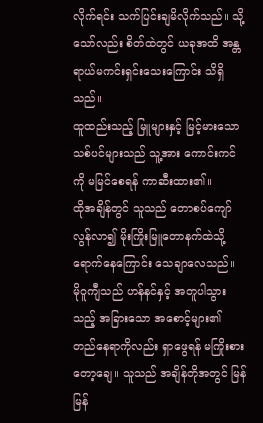လိုက်ရင်း သက်ပြင်းချမိလိုက်သည်။ သို့သော်လည်း စိတ်ထဲတွင် ယခုအထိ အန္တရာယ်မကင်းရှင်းသေးကြောင်း သိရှိသည်။
ထူထည်းသည့် မြူများနှင့် မြင့်မားသော သစ်ပင်များသည် သူ့အား ကောင်းကင်ကို မမြင်စေရန် ကာဆီးထား၏။
ထိုအချိန်တွင် သူသည် တောစပ်ကျော်လွန်လာ၍ မိုးကြိုးမြူတောနက်ထဲသို့ ရောက်နေကြောင်း သေချာလေသည်။
မိုဝူကျီသည် ဟန်နင်နှင့် အတူပါသွားသည့် အခြားသော အစောင့်များ၏ တည်နေရာကိုလည်း ရှာဖွေရန် မကြိုးစားတော့ချေ။ သူသည် အချိန်တိုအတွင် မြန်မြန်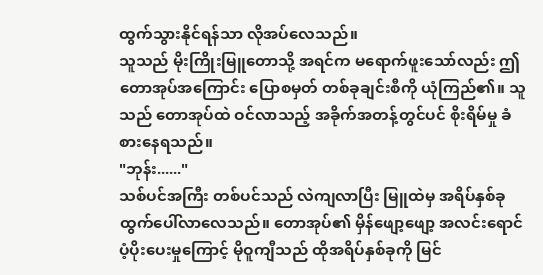ထွက်သွားနိုင်ရန်သာ လိုအပ်လေသည်။
သူသည် မိုးကြိုးမြူတောသို့ အရင်က မရောက်ဖူးသော်လည်း ဤတောအုပ်အကြောင်း ပြောစမှတ် တစ်ခုချင်းစီကို ယုံကြည်၏။ သူသည် တောအုပ်ထဲ ဝင်လာသည့် အခိုက်အတန့်တွင်ပင် စိုးရိမ်မှု ခံစားနေရသည်။
"ဘုန်း......"
သစ်ပင်အကြီး တစ်ပင်သည် လဲကျလာပြီး မြူထဲမှ အရိပ်နှစ်ခု ထွက်ပေါ်လာလေသည်။ တောအုပ်၏ မှိန်ဖျော့ဖျော့ အလင်းရောင်ပံ့ပိုးပေးမှုကြောင့် မိုဝူကျီသည် ထိုအရိပ်နှစ်ခုကို မြင်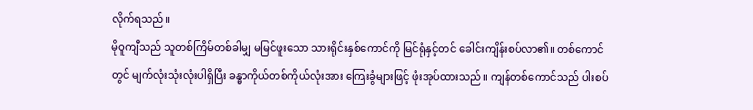လိုက်ရသည်။
မိုဝူကျီသည် သူတစ်ကြိမ်တစ်ခါမျှ မမြင်ဖူးသော သားရိုင်းနှစ်ကောင်ကို မြင်ရုံနှင့်တင် ခေါင်းကျိန်းစပ်လာ၏။ တစ်ကောင်တွင် မျက်လုံးသုံးလုံးပါရှိပြီး ခန္ဓာကိုယ်တစ်ကိုယ်လုံးအား ကြေးခွံများဖြင့် ဖုံးအုပ်ထားသည်။ ကျန်တစ်ကောင်သည် ပါးစပ်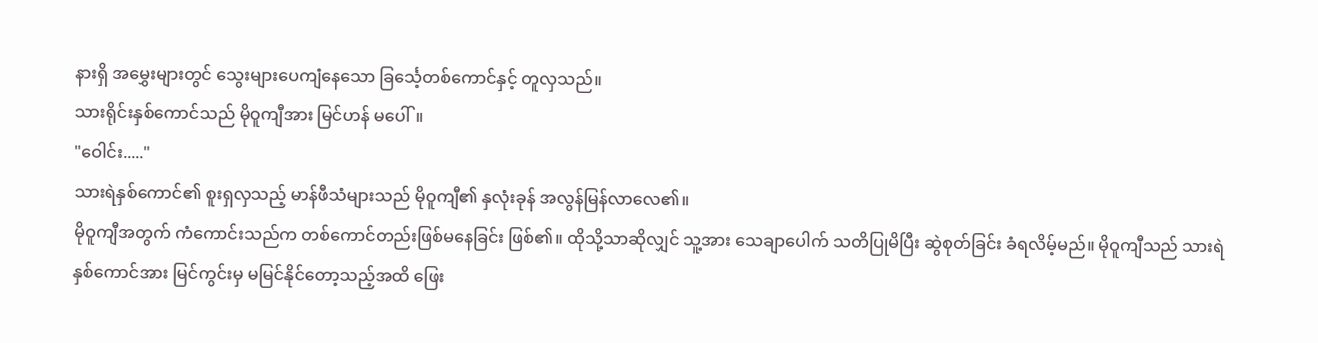နားရှိ အမွှေးများတွင် သွေးများပေကျံနေသော ခြင်္သေ့တစ်ကောင်နှင့် တူလှသည်။
သားရိုင်းနှစ်ကောင်သည် မိုဝူကျီအား မြင်ဟန် မပေါ်။
"ဝေါင်း....."
သားရဲနှစ်ကောင်၏ စူးရှလှသည့် မာန်ဖီသံများသည် မိုဝူကျီ၏ နှလုံးခုန် အလွန်မြန်လာလေ၏။
မိုဝူကျီအတွက် ကံကောင်းသည်က တစ်ကောင်တည်းဖြစ်မနေခြင်း ဖြစ်၏။ ထိုသို့သာဆိုလျှင် သူ့အား သေချာပေါက် သတိပြုမိပြီး ဆွဲစုတ်ခြင်း ခံရလိမ့်မည်။ မိုဝူကျီသည် သားရဲနှစ်ကောင်အား မြင်ကွင်းမှ မမြင်နိုင်တော့သည့်အထိ ဖြေး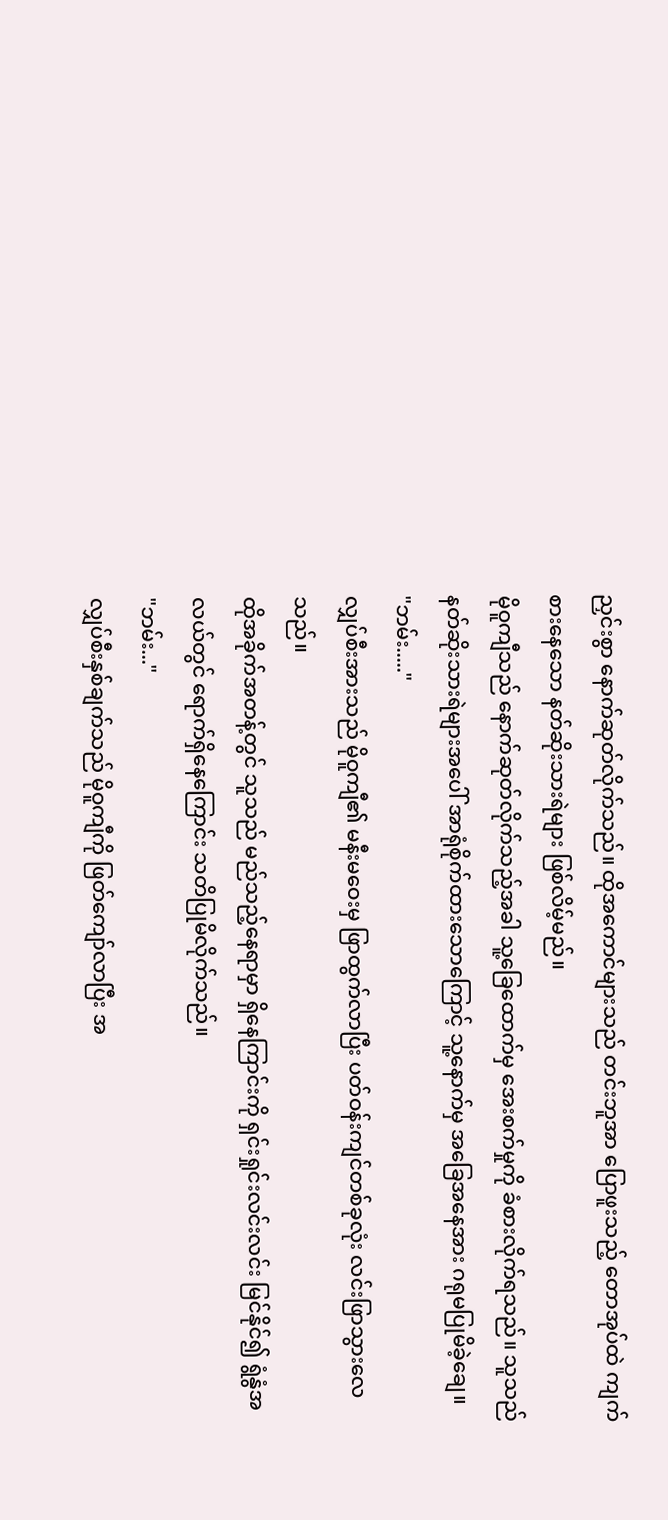ညှင်းစွာ နောက်ဆုတ်လိုက်သည်။ ထိုအကောင်များသည် တင်းဘူအာ ပြောဖူးသည့် တောအုပ်ထဲ ကျက်စားနေသော နတ်ဆိုးသားရဲများ ဖြစ်လိမ့်မည်။
မိုဝူကျီသည် နောက်ဆုတ်လိုက်သည့်အခါ သူ့ခြေထောက်မှ အေးစက်မှုကို ခံစားလိုက်ရသည်။ သူသည် နတ်ဆိုးသားရဲများအပေါ် အာရုံစိုက်ထားသောကြောင့် သူ့နောက်မှ အခြေအနေအား ဂရုမပြုမိခဲ့ချေ။
"ဘမ်း....."
လျှပ်စီးအားသည် မိုဝူကျီ၏ မနီးမဝေးမှ ဖြာထွက်လာပြီး ပတ်ဝန်းကျင်တစ်ခုလုံး လင်းဖြာသွားလေသည်။
ထိုအခိုက်အတန့်တွင် သူသည် မည်သည့်နေရာမှာ ရှိနေကြာင်းကို ရှင်းရှုင်းလင်းလင်း မြင်နိုင်၍ ရွံနွံအလယ်တွင် ရောက်ရှိနေကြောင်း သတိပြုမိလိုက်သည်။
"ဘမ်း..."
လျှပ်စီးနှစ်ချက်သည် မိုဝူကျီကို ဖြတ်ကျော်လာပြီး အ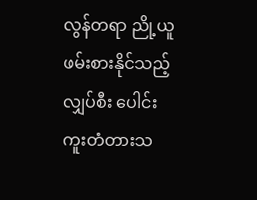လွန်တရာ ညို့ယူဖမ်းစားနိုင်သည့် လျှပ်စီး ပေါင်းကူးတံတားသ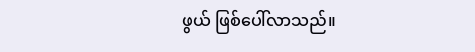ဖွယ် ဖြစ်ပေါ်လာသည်။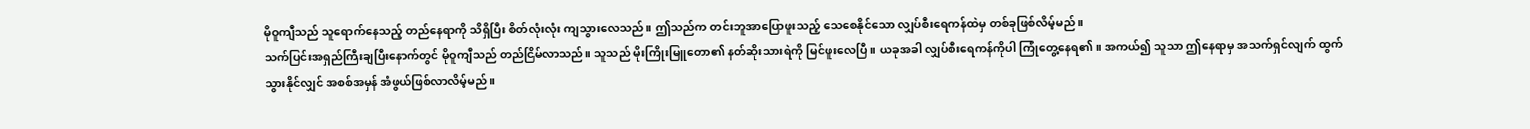မိုဝူကျီသည် သူရောက်နေသည့် တည်နေရာကို သိရှိပြီး စိတ်လုံးလုံး ကျသွားလေသည်။ ဤသည်က တင်းဘူအာပြောဖူးသည့် သေစေနိုင်သော လျှပ်စီးရေကန်ထဲမှ တစ်ခုဖြစ်လိမ့်မည်။
သက်ပြင်းအရှည်ကြီးချပြီးနောက်တွင် မိုဝူကျီသည် တည်ငြိမ်လာသည်။ သူသည် မိုးကြိုးမြူတော၏ နတ်ဆိုးသားရဲကို မြင်ဖူးလေပြီ။ ယခုအခါ လျှပ်စီးရေကန်ကိုပါ ကြုံတွေ့နေရ၏။ အကယ်၍ သူသာ ဤနေရာမှ အသက်ရှင်လျက် ထွက်သွားနိုင်လျှင် အစစ်အမှန် အံဖွယ်ဖြစ်လာလိမ့်မည်။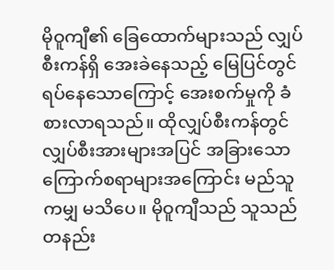မိုဝူကျီ၏ ခြေထောက်များသည် လျှပ်စီးကန်ရှိ အေးခဲနေသည့် မြေပြင်တွင် ရပ်နေသောကြောင့် အေးစက်မှုကို ခံစားလာရသည်။ ထိုလျှပ်စီးကန်တွင် လျှပ်စီးအားများအပြင် အခြားသော ကြောက်စရာများအကြောင်း မည်သူကမျှ မသိပေ။ မိုဝူကျီသည် သူသည် တနည်း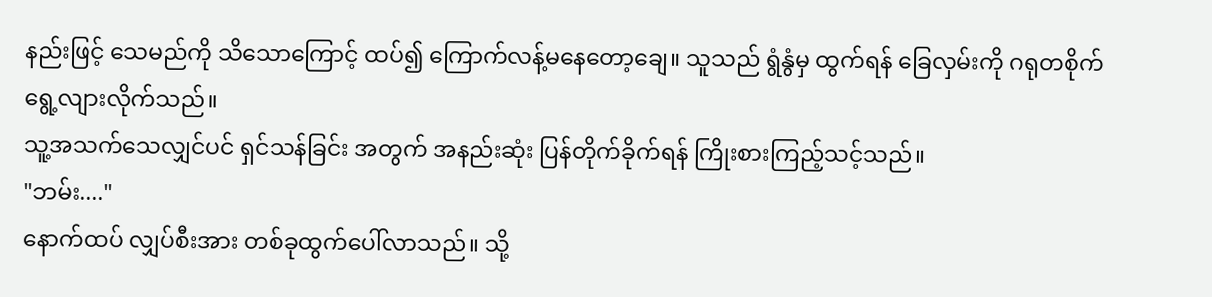နည်းဖြင့် သေမည်ကို သိသောကြောင့် ထပ်၍ ကြောက်လန့်မနေတော့ချေ။ သူသည် ရွံနွံမှ ထွက်ရန် ခြေလှမ်းကို ဂရုတစိုက် ရွေ့လျားလိုက်သည်။
သူ့အသက်သေလျှင်ပင် ရှင်သန်ခြင်း အတွက် အနည်းဆုံး ပြန်တိုက်ခိုက်ရန် ကြိုးစားကြည့်သင့်သည်။
"ဘမ်း...."
နောက်ထပ် လျှပ်စီးအား တစ်ခုထွက်ပေါ်လာသည်။ သို့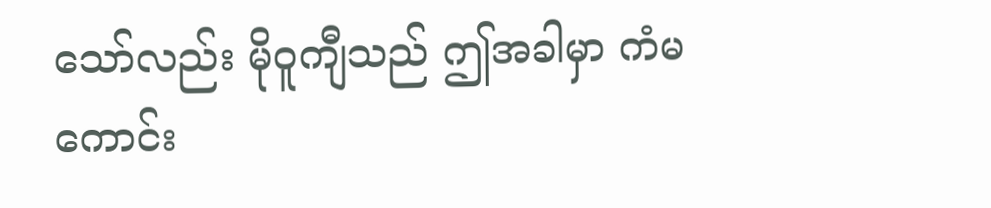သော်လည်း မိုဝူကျီသည် ဤအခါမှာ ကံမကောင်း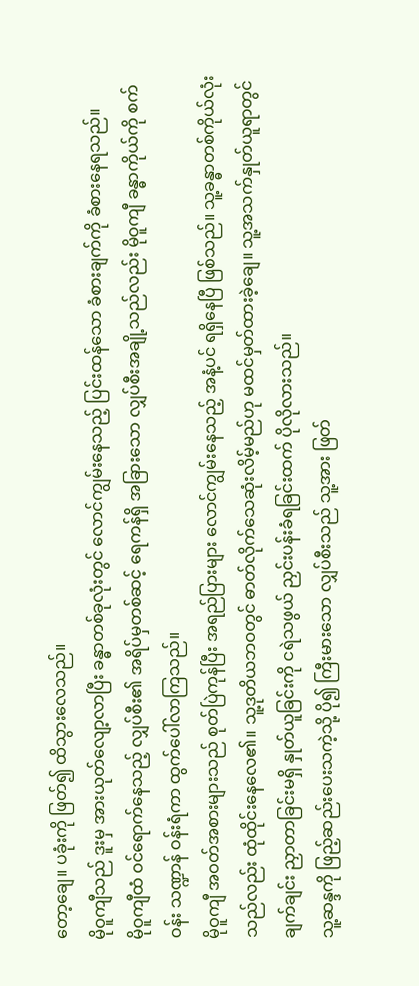တော့ချေ။ ပခုံးကို ဖြတ်၍ ထိသွားလေသည်။
မိုဝူကျီသည် ဒူးမှ အားယုတ်လျော့လာပြီး ခန္ဓာတစ်ခုလုံးတွင် လောင်ကျွမ်းနေသည့် ပြင်းထန်သော ခံစားချက်ကို ခံစားနေရသည်။
မိုဝူကျီထံ ဝင်ရောက်နေသည့် လျှပ်စီး၏ အရိပ်မှတစ်ဆင့် ရေကန်ရှိ အခြားသော လျှပ်စီးအချို့သည်လည်း မိုဝူကျီ ခန္ဓာကိုယ်ကို စက်ဝန်း သဏ္ဍာန် ဝန်းရံကာ ထွက်ပေါ်လာကြသည်။
မိုဝူကျီ အဝတ်အစားများသည် စုတ်ပြဲကုန်ပြီး အရည်ပြားများ လောင်ကျွမ်းနေသည့် အနံ့ပင် ရရှိနေပြီ ဖြစ်သည်။ သူ့ခန္ဓာတစ်ကိုယ်လုံးသည်လည်း ထုံထိုင်းနေလေ၏။ သူ့ဒုတိယဘဝတွင် ဓာတ်လိုက်သေဆုံးလိမ့်မည်ဟု မထင်မှတ်ထားခဲ့ချေ။ သူ့အသက်နှုတ်ယူရာတွင် ချက်ချင်း ညှာတာခြင်းမရှိ နှုတ်ယူခြင်းကို ငရဲသဖွယ် ညှင်းပန်းခံရခြင်းထက် ပိုလိုလားသည်။
သူ့ဆန္ဒကို ဖြည့်ဆည်းပေးသကဲ့သို့ ပို၍ ကြီးမားသော လျှပ်စီးသည် သူ့အား ဖြတ်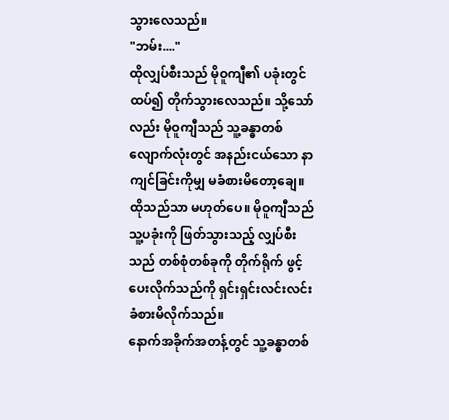သွားလေသည်။
"ဘမ်း...."
ထိုလျှပ်စီးသည် မိုဝူကျီ၏ ပခုံးတွင် ထပ်၍ တိုက်သွားလေသည်။ သို့သော်လည်း မိုဝူကျီသည် သူ့ခန္ဓာတစ်လျောက်လုံးတွင် အနည်းငယ်သော နာကျင်ခြင်းကိုမျှ မခံစားမိတော့ချေ။
ထိုသည်သာ မဟုတ်ပေ။ မိုဝူကျီသည် သူ့ပခုံးကို ဖြတ်သွားသည့် လျှပ်စီးသည် တစ်စုံတစ်ခုကို တိုက်ရိုက် ဖွင့်ပေးလိုက်သည်ကို ရှင်းရှင်းလင်းလင်း ခံစားမိလိုက်သည်။
နောက်အခိုက်အတန့်တွင် သူ့ခန္ဓာတစ်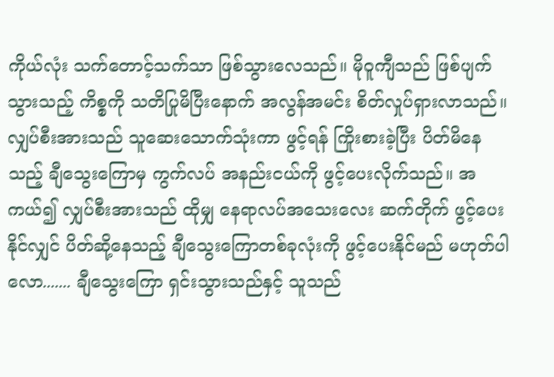ကိုယ်လုံး သက်တောင့်သက်သာ ဖြစ်သွားလေသည်။ မိုဝူကျီသည် ဖြစ်ပျက်သွားသည့် ကိစ္စကို သတိပြုမိပြီးနောက် အလွန်အမင်း စိတ်လှုပ်ရှားလာသည်။
လျှပ်စီးအားသည် သူဆေးသောက်သုံးကာ ဖွင့်ရန် ကြိုးစားခဲ့ပြီး ပိတ်မိနေသည့် ချီသွေးကြောမှ ကွက်လပ် အနည်းငယ်ကို ဖွင့်ပေးလိုက်သည်။ အကယ်၍ လျှပ်စီးအားသည် ထိုမျှ နေရာလပ်အသေးလေး ဆက်တိုက် ဖွင့်ပေးနိုင်လျှင် ပိတ်ဆို့နေသည့် ချီသွေးကြောတစ်ခုလုံးကို ဖွင့်ပေးနိုင်မည် မဟုတ်ပါလော....... ချီသွေးကြော ရှင်းသွားသည်နှင့် သူသည်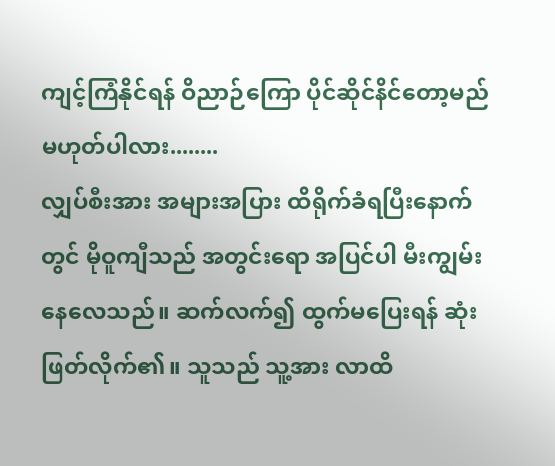ကျင့်ကြံနိုင်ရန် ဝိညာဉ်ကြော ပိုင်ဆိုင်နိင်တော့မည် မဟုတ်ပါလား........
လျှပ်စီးအား အများအပြား ထိရိုက်ခံရပြီးနောက်တွင် မိုဝူကျီသည် အတွင်းရော အပြင်ပါ မီးကျွမ်းနေလေသည်။ ဆက်လက်၍ ထွက်မပြေးရန် ဆုံးဖြတ်လိုက်၏။ သူသည် သူ့အား လာထိ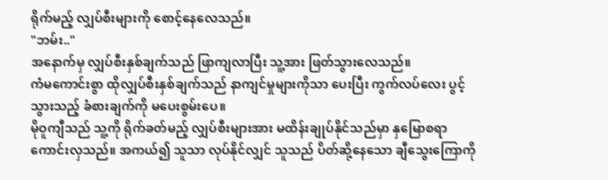ရိုက်မည့် လျှပ်စီးများကို စောင့်နေလေသည်။
"ဘမ်း.."
အနောက်မှ လျှပ်စီးနှစ်ချက်သည် ဖြာကျလာပြီး သူ့အား ဖြတ်သွားလေသည်။
ကံမကောင်းစွာ ထိုလျှပ်စီးနှစ်ချက်သည် နာကျင်မှုများကိုသာ ပေးပြီး ကွက်လပ်လေး ပွင့်သွားသည့် ခံစားချက်ကို မပေးစွမ်းပေ။
မိုဝူကျီသည် သူ့ကို ရိုက်ခတ်မည့် လျှပ်စီးများအား မထိန်းချုပ်နိုင်သည်မှာ နှမြောစရာ ကောင်းလှသည်။ အကယ်၍ သူသာ လုပ်နိုင်လျှင် သူသည် ပိတ်ဆို့နေသော ချီသွေးကြောကို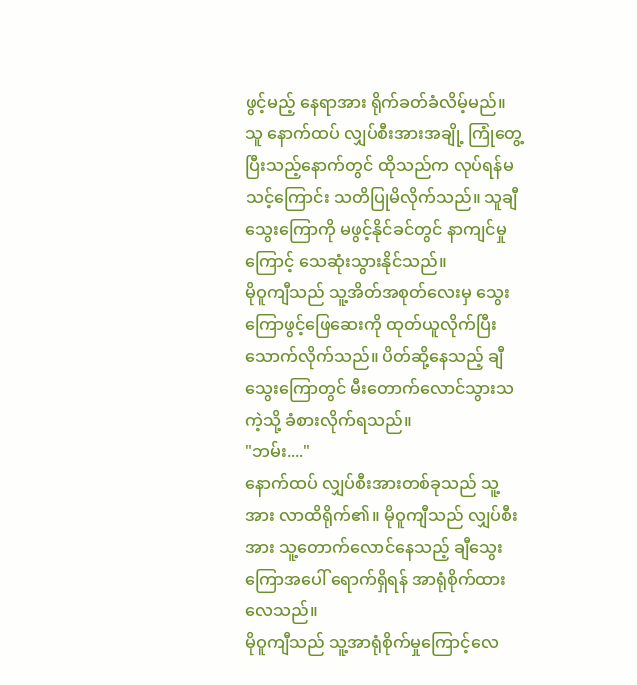ဖွင့်မည့် နေရာအား ရိုက်ခတ်ခံလိမ့်မည်။
သူ နောက်ထပ် လျှပ်စီးအားအချို့ ကြုံတွေ့ပြီးသည့်နောက်တွင် ထိုသည်က လုပ်ရန်မသင့်ကြောင်း သတိပြုမိလိုက်သည်။ သူချီသွေးကြောကို မဖွင့်နိုင်ခင်တွင် နာကျင်မှုကြောင့် သေဆုံးသွားနိုင်သည်။
မိုဝူကျီသည် သူ့အိတ်အစုတ်လေးမှ သွေးကြောဖွင့်ဖြေဆေးကို ထုတ်ယူလိုက်ပြီး သောက်လိုက်သည်။ ပိတ်ဆို့နေသည့် ချီသွေးကြောတွင် မီးတောက်လောင်သွားသကဲ့သို့ ခံစားလိုက်ရသည်။
"ဘမ်း...."
နောက်ထပ် လျှပ်စီးအားတစ်ခုသည် သူ့အား လာထိရိုက်၏။ မိုဝူကျီသည် လျှပ်စီးအား သူ့တောက်လောင်နေသည့် ချီသွေးကြောအပေါ် ရောက်ရှိရန် အာရုံစိုက်ထားလေသည်။
မိုဝူကျီသည် သူ့အာရုံစိုက်မှုကြောင့်လေ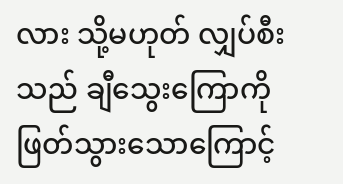လား သို့မဟုတ် လျှပ်စီးသည် ချီသွေးကြောကို ဖြတ်သွားသောကြောင့်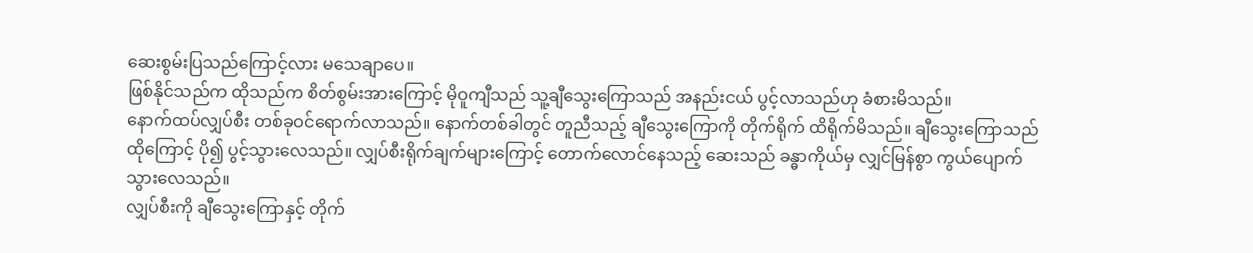ဆေးစွမ်းပြသည်ကြောင့်လား မသေချာပေ။
ဖြစ်နိုင်သည်က ထိုသည်က စိတ်စွမ်းအားကြောင့် မိုဝူကျီသည် သူ့ချီသွေးကြောသည် အနည်းငယ် ပွင့်လာသည်ဟု ခံစားမိသည်။
နောက်ထပ်လျှပ်စီး တစ်ခုဝင်ရောက်လာသည်။ နောက်တစ်ခါတွင် တူညီသည့် ချီသွေးကြောကို တိုက်ရိုက် ထိရိုက်မိသည်။ ချီသွေးကြောသည် ထိုကြောင့် ပို၍ ပွင့်သွားလေသည်။ လျှပ်စီးရိုက်ချက်များကြောင့် တောက်လောင်နေသည့် ဆေးသည် ခန္ဓာကိုယ်မှ လျှင်မြန်စွာ ကွယ်ပျောက်သွားလေသည်။
လျှပ်စီးကို ချီသွေးကြောနှင့် တိုက်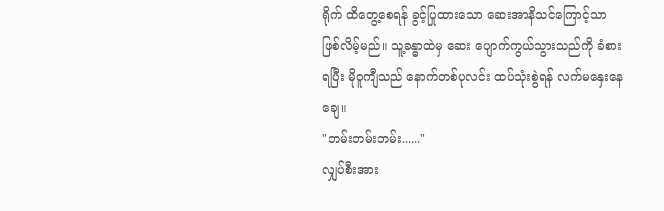ရိုက် ထိတွေ့စေရန် ခွင့်ပြုထားသော ဆေးအာနိသင်ကြောင့်သာ ဖြစ်လိမ့်မည်။ သူ့ခန္ဓာထဲမှ ဆေး ပျောက်ကွယ်သွားသည်ကို ခံစားရပြီး မိုဝူကျီသည် နောက်တစ်ပုလင်း ထပ်သုံးစွဲရန် လက်မနှေးနေချေ။
"ဘမ်းဘမ်းဘမ်း......"
လျှပ်စီးအား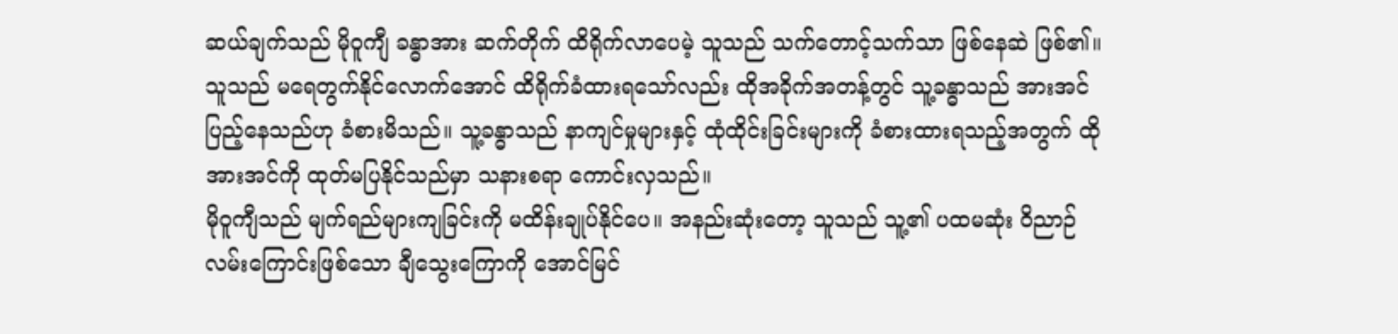ဆယ်ချက်သည် မိုဝူကျီ ခန္ဓာအား ဆက်တိုက် ထိရိုက်လာပေမဲ့ သူသည် သက်တောင့်သက်သာ ဖြစ်နေဆဲ ဖြစ်၏။ သူသည် မရေတွက်နိုင်လောက်အောင် ထိရိုက်ခံထားရသော်လည်း ထိုအခိုက်အတန့်တွင် သူ့ခန္ဓာသည် အားအင်ပြည့်နေသည်ဟု ခံစားမိသည်။ သူ့ခန္ဓာသည် နာကျင်မှုများနှင့် ထုံထိုင်းခြင်းများကို ခံစားထားရသည့်အတွက် ထိုအားအင်ကို ထုတ်မပြနိုင်သည်မှာ သနားစရာ ကောင်းလှသည်။
မိုဝူကျီသည် မျက်ရည်များကျခြင်းကို မထိန်းချုပ်နိုင်ပေ။ အနည်းဆုံးတော့ သူသည် သူ့၏ ပထမဆုံး ဝိညာဉ်လမ်းကြောင်းဖြစ်သော ချီသွေးကြောကို အောင်မြင်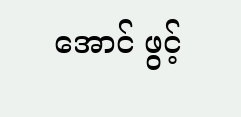အောင် ဖွင့်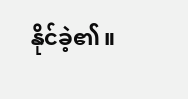နိုင်ခဲ့၏။